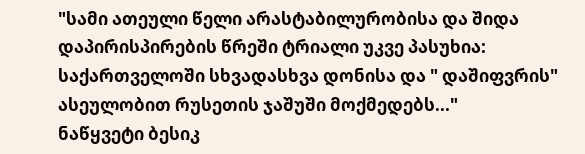"სამი ათეული წელი არასტაბილურობისა და შიდა დაპირისპირების წრეში ტრიალი უკვე პასუხია: საქართველოში სხვადასხვა დონისა და " დაშიფვრის" ასეულობით რუსეთის ჯაშუში მოქმედებს..."
ნაწყვეტი ბესიკ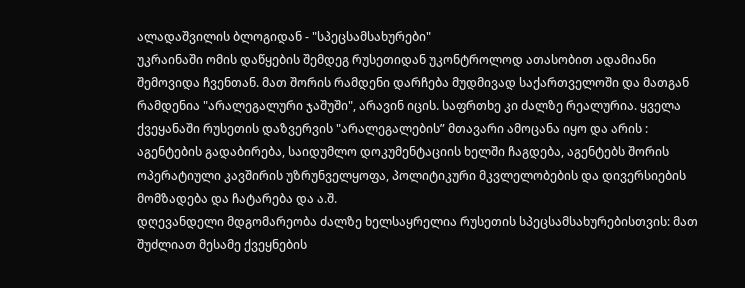ალადაშვილის ბლოგიდან - "სპეცსამსახურები"
უკრაინაში ომის დაწყების შემდეგ რუსეთიდან უკონტროლოდ ათასობით ადამიანი შემოვიდა ჩვენთან. მათ შორის რამდენი დარჩება მუდმივად საქართველოში და მათგან რამდენია "არალეგალური ჯაშუში", არავინ იცის. საფრთხე კი ძალზე რეალურია. ყველა ქვეყანაში რუსეთის დაზვერვის "არალეგალების” მთავარი ამოცანა იყო და არის : აგენტების გადაბირება, საიდუმლო დოკუმენტაციის ხელში ჩაგდება, აგენტებს შორის ოპერატიული კავშირის უზრუნველყოფა, პოლიტიკური მკვლელობების და დივერსიების მომზადება და ჩატარება და ა.შ.
დღევანდელი მდგომარეობა ძალზე ხელსაყრელია რუსეთის სპეცსამსახურებისთვის: მათ შუძლიათ მესამე ქვეყნების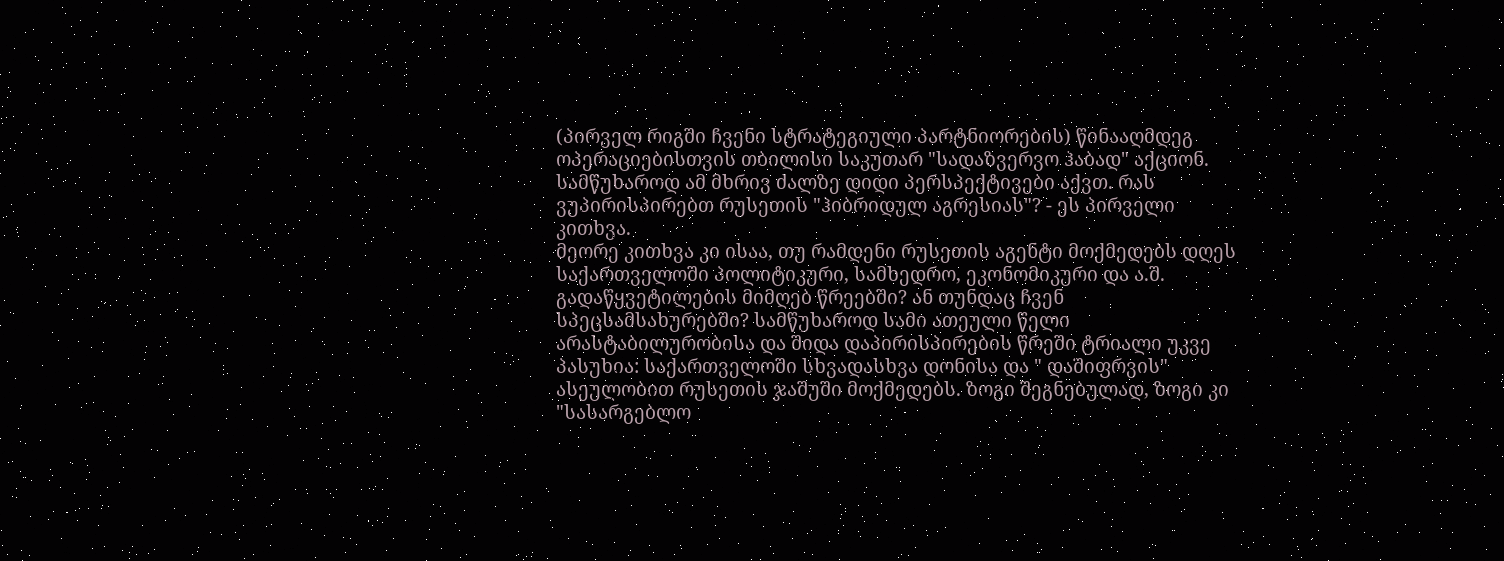(პირველ რიგში ჩვენი სტრატეგიული პარტნიორების) წინააღმდეგ ოპერაციებისთვის თბილისი საკუთარ "სადაზვერვო ჰაბად" აქციონ. სამწუხაროდ ამ მხრივ ძალზე დიდი პერსპექტივები აქვთ. რას ვუპირისპირებთ რუსეთის "ჰიბრიდულ აგრესიას"? - ეს პირველი კითხვა.
მეორე კითხვა კი ისაა, თუ რამდენი რუსეთის აგენტი მოქმედებს დღეს საქართველოში პოლიტიკური, სამხედრო, ეკონომიკური და ა.შ. გადაწყვეტილების მიმღებ წრეებში? ან თუნდაც ჩვენ სპეცსამსახურებში? სამწუხაროდ სამი ათეული წელი არასტაბილურობისა და შიდა დაპირისპირების წრეში ტრიალი უკვე პასუხია: საქართველოში სხვადასხვა დონისა და " დაშიფრვის" ასეულობით რუსეთის ჯაშუში მოქმედებს. ზოგი შეგნებულად, ზოგი კი "სასარგებლო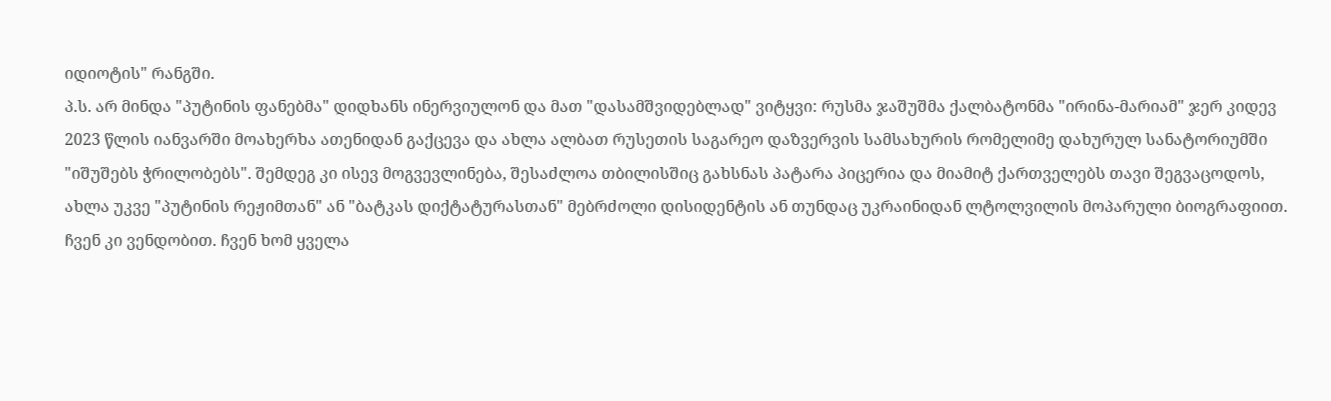იდიოტის" რანგში.
პ.ს. არ მინდა "პუტინის ფანებმა" დიდხანს ინერვიულონ და მათ "დასამშვიდებლად" ვიტყვი: რუსმა ჯაშუშმა ქალბატონმა "ირინა-მარიამ" ჯერ კიდევ 2023 წლის იანვარში მოახერხა ათენიდან გაქცევა და ახლა ალბათ რუსეთის საგარეო დაზვერვის სამსახურის რომელიმე დახურულ სანატორიუმში "იშუშებს ჭრილობებს". შემდეგ კი ისევ მოგვევლინება, შესაძლოა თბილისშიც გახსნას პატარა პიცერია და მიამიტ ქართველებს თავი შეგვაცოდოს, ახლა უკვე "პუტინის რეჟიმთან" ან "ბატკას დიქტატურასთან" მებრძოლი დისიდენტის ან თუნდაც უკრაინიდან ლტოლვილის მოპარული ბიოგრაფიით. ჩვენ კი ვენდობით. ჩვენ ხომ ყველა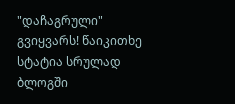"დაჩაგრული" გვიყვარს! წაიკითხე სტატია სრულად
ბლოგში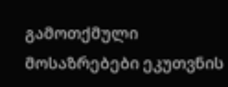გამოთქმული მოსაზრებები ეკუთვნის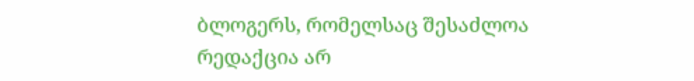ბლოგერს, რომელსაც შესაძლოა რედაქცია არ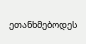ეთანხმებოდეს